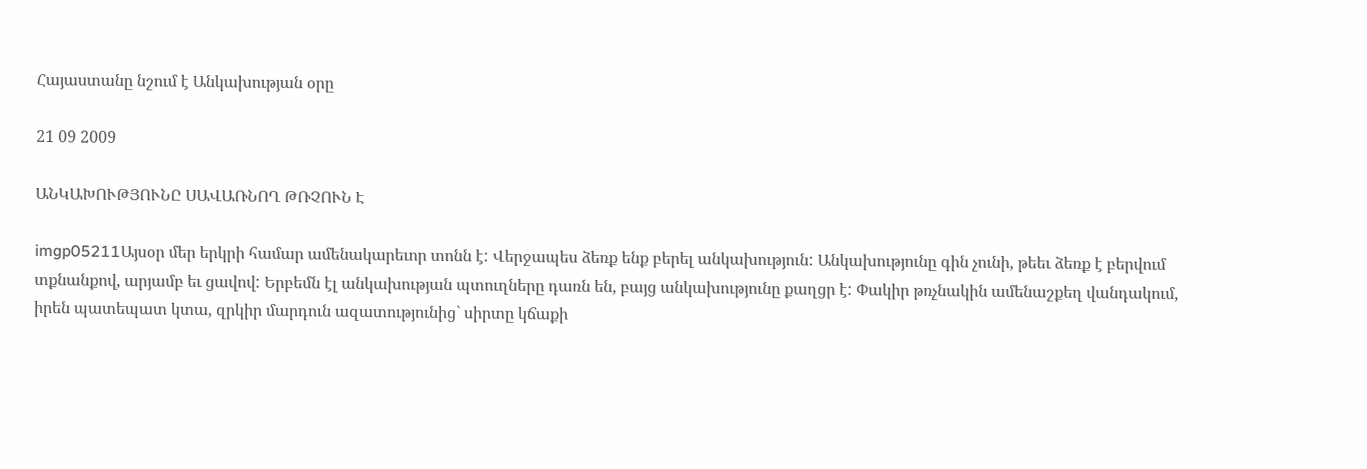Հայաստանը նշում է Անկախության օրը

21 09 2009

ԱՆԿԱԽՈՒԹՅՈՒՆԸ ՍԱՎԱՌՆՈՂ ԹՌՉՈՒՆ Է

imgp05211Այսօր մեր երկրի համար ամենակարեւոր տոնն է: Վերջապես ձեռք ենք բերել անկախություն: Անկախությունը գին չունի, թեեւ ձեռք է բերվում տքնանքով, արյամբ եւ ցավով: Երբեմն էլ անկախության պտուղները դառն են, բայց անկախությունը քաղցր է: Փակիր թռչնակին ամենաշքեղ վանդակում, իրեն պատեպատ կտա, զրկիր մարդուն ազատությունից` սիրտը կճաքի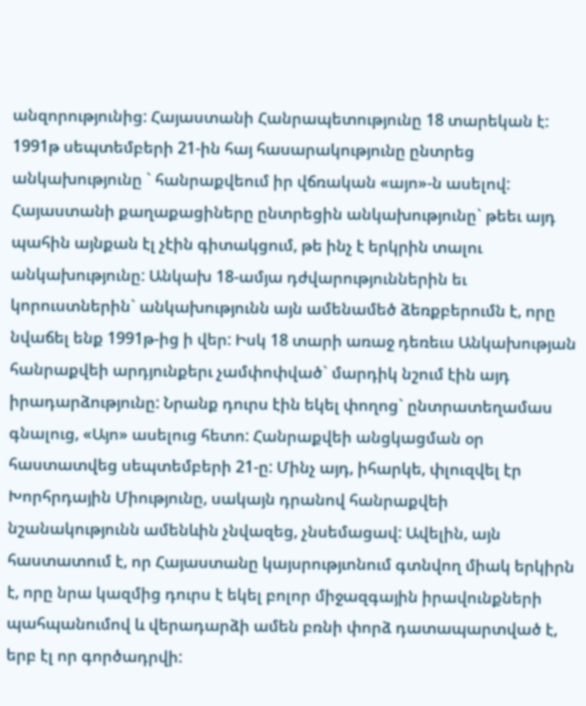անզորությունից: Հայաստանի Հանրապետությունը 18 տարեկան է: 1991թ սեպտեմբերի 21-ին հայ հասարակությունը ընտրեց անկախությունը ` հանրաքվեում իր վճռական «այո»-ն ասելով: Հայաստանի քաղաքացիները ընտրեցին անկախությունը` թեեւ այդ պահին այնքան էլ չէին գիտակցում, թե ինչ է երկրին տալու անկախությունը: Անկախ 18-ամյա դժվարություններին եւ կորուստներին` անկախությունն այն ամենամեծ ձեռքբերումն է, որը նվաճել ենք 1991թ-ից ի վեր: Իսկ 18 տարի առաջ դեռեւս Անկախության հանրաքվեի արդյունքերւ չամփոփված` մարդիկ նշում էին այդ իրադարձությունը: Նրանք դուրս էին եկել փողոց` ընտրատեղամաս գնալուց, «Այո» ասելուց հետո: Հանրաքվեի անցկացման օր հաստատվեց սեպտեմբերի 21-ը: Մինչ այդ, իհարկե, փլուզվել էր Խորհրդային Միությունը, սակայն դրանով հանրաքվեի նշանակությունն ամենևին չնվազեց, չնսեմացավ: Ավելին, այն հաստատում է, որ Հայաստանը կայսրությւոնում գտնվող միակ երկիրն է, որը նրա կազմից դուրս է եկել բոլոր միջազգային իրավունքների պահպանումով և վերադարձի ամեն բռնի փորձ դատապարտված է, երբ էլ որ գործադրվի: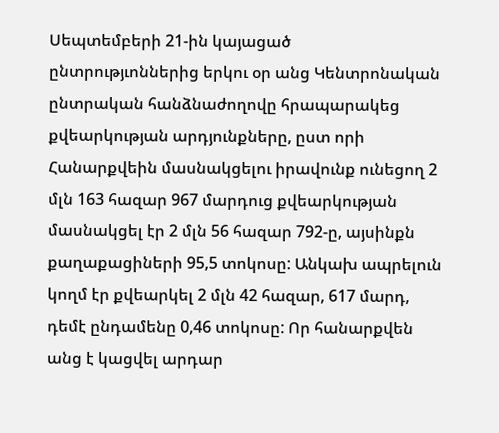Սեպտեմբերի 21-ին կայացած ընտրությւոններից երկու օր անց Կենտրոնական ընտրական հանձնաժողովը հրապարակեց քվեարկության արդյունքները, ըստ որի Հանարքվեին մասնակցելու իրավունք ունեցող 2 մլն 163 հազար 967 մարդուց քվեարկության մասնակցել էր 2 մլն 56 հազար 792-ը, այսինքն քաղաքացիների 95,5 տոկոսը: Անկախ ապրելուն կողմ էր քվեարկել 2 մլն 42 հազար, 617 մարդ, դեմէ ընդամենը 0,46 տոկոսը: Որ հանարքվեն անց է կացվել արդար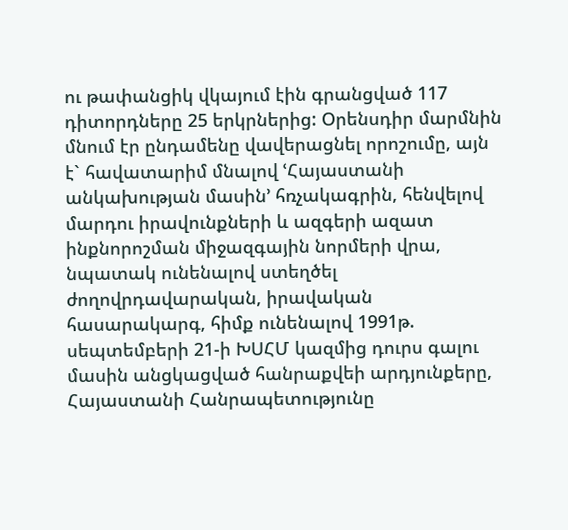ու թափանցիկ վկայում էին գրանցված 117 դիտորդները 25 երկրներից: Օրենսդիր մարմնին մնում էր ընդամենը վավերացնել որոշումը, այն է` հավատարիմ մնալով ՙՀայաստանի անկախության մասին՚ հռչակագրին, հենվելով մարդու իրավունքների և ազգերի ազատ ինքնորոշման միջազգային նորմերի վրա, նպատակ ունենալով ստեղծել ժողովրդավարական, իրավական հասարակարգ, հիմք ունենալով 1991թ. սեպտեմբերի 21-ի ԽՍՀՄ կազմից դուրս գալու մասին անցկացված հանրաքվեի արդյունքերը, Հայաստանի Հանրապետությունը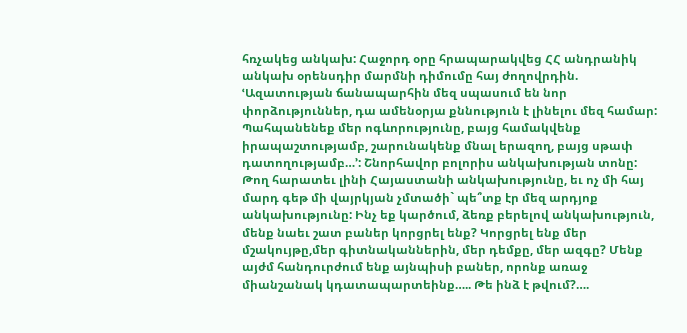հռչակեց անկախ: Հաջորդ օրը հրապարակվեց ՀՀ անդրանիկ անկախ օրենսդիր մարմնի դիմումը հայ ժողովրդին. ՙԱզատության ճանապարհին մեզ սպասում են նոր փորձություններ, դա ամենօրյա քննություն է լինելու մեզ համար: Պահպանենեք մեր ոգևորությունը, բայց համակվենք իրապաշտությամբ, շարունակենք մնալ երազող, բայց սթափ դատողությամբ…՚: Շնորհավոր բոլորիս անկախության տոնը: Թող հարատեւ լինի Հայաստանի անկախությունը, եւ ոչ մի հայ մարդ գեթ մի վայրկյան չմտածի` պե՞տք էր մեզ արդյոք անկախությունը: Ինչ եք կարծում, ձեռք բերելով անկախություն, մենք նաեւ շատ բաներ կորցրել ենք? Կորցրել ենք մեր մշակույթը,մեր գիտնականներին, մեր դեմքը, մեր ազգը? Մենք այժմ հանդուրժում ենք այնպիսի բաներ, որոնք առաջ միանշանակ կդատապարտեինք….. Թե ինձ է թվում?….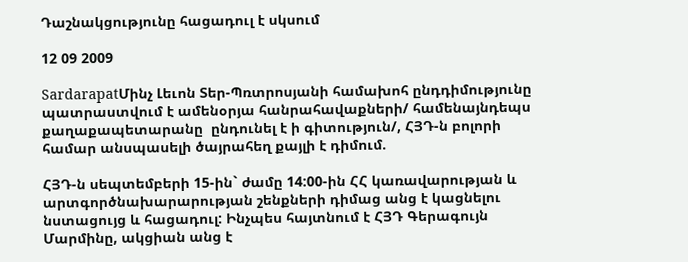Դաշնակցությունը հացադուլ է սկսում

12 09 2009

SardarapatՄինչ Լեւոն Տեր-Պռտրոսյանի համախոհ ընդդիմությունը պատրաստվում է ամենօրյա հանրահավաքների/ համենայնդեպս  քաղաքապետարանը  ընդունել է ի գիտություն/, ՀՅԴ-ն բոլորի համար անսպասելի ծայրահեղ քայլի է դիմում.

ՀՅԴ-ն սեպտեմբերի 15-ին` ժամը 14:00-ին ՀՀ կառավարության և արտգործնախարարության շենքների դիմաց անց է կացնելու նստացույց և հացադուլ: Ինչպես հայտնում է ՀՅԴ Գերագույն Մարմինը, ակցիան անց է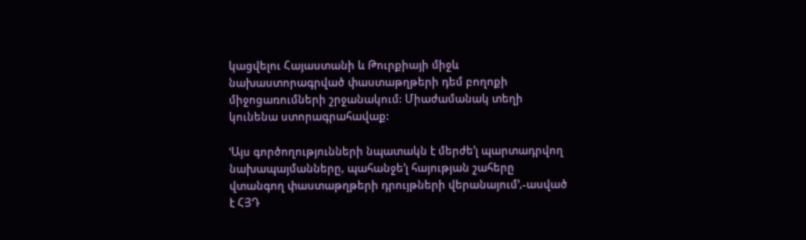կացվելու Հայաստանի և Թուրքիայի միջև նախաստորագրված փաստաթղթերի դեմ բողոքի միջոցառումների շրջանակում: Միաժամանակ տեղի կունենա ստորագրահավաք:

ՙԱյս գործողությունների նպատակն է մերժե’լ պարտադրվող նախապայմանները, պահանջե’լ հայության շահերը վտանգող փաստաթղթերի դրույթների վերանայում՚,-ասված է ՀՅԴ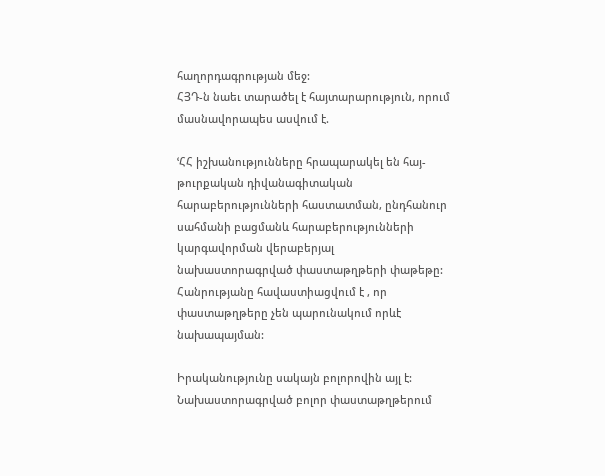հաղորդագրության մեջ:
ՀՅԴ-ն նաեւ տարածել է հայտարարություն, որում մասնավորապես ասվում է.

ՙՀՀ իշխանությունները հրապարակել են հայ-թուրքական դիվանագիտական հարաբերությունների հաստատման, ընդհանուր սահմանի բացմանև հարաբերությունների կարգավորման վերաբերյալ նախաստորագրված փաստաթղթերի փաթեթը: Հանրությանը հավաստիացվում է , որ փաստաթղթերը չեն պարունակում որևէ նախապայման:

Իրականությունը սակայն բոլորովին այլ է: Նախաստորագրված բոլոր փաստաթղթերում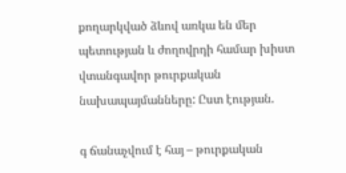քողարկված ձևով առկա են մեր պետության և ժողովրդի համար խիստ վտանգավոր թուրքական նախապայմանները: Ըստ էության.

գ ճանաչվում է հայ – թուրքական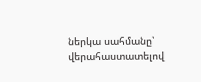ներկա սահմանը՝ վերահաստատելով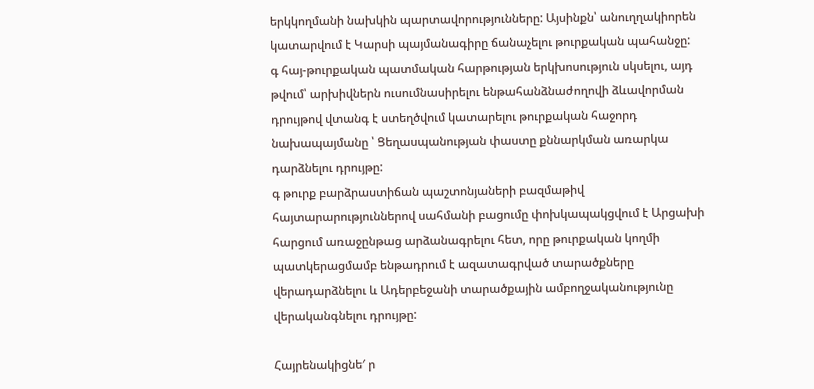երկկողմանի նախկին պարտավորությունները: Այսինքն՝ անուղղակիորեն կատարվում է Կարսի պայմանագիրը ճանաչելու թուրքական պահանջը:
գ հայ-թուրքական պատմական հարթության երկխոսություն սկսելու, այդ թվում՝ արխիվներն ուսումնասիրելու ենթահանձնաժողովի ձևավորման դրույթով վտանգ է ստեղծվում կատարելու թուրքական հաջորդ նախապայմանը ՝ Ցեղասպանության փաստը քննարկման առարկա դարձնելու դրույթը:
գ թուրք բարձրաստիճան պաշտոնյաների բազմաթիվ հայտարարություններով սահմանի բացումը փոխկապակցվում է Արցախի հարցում առաջընթաց արձանագրելու հետ, որը թուրքական կողմի պատկերացմամբ ենթադրում է ազատագրված տարածքները վերադարձնելու և Ադերբեջանի տարածքային ամբողջականությունը վերականգնելու դրույթը:

Հայրենակիցնե′ ր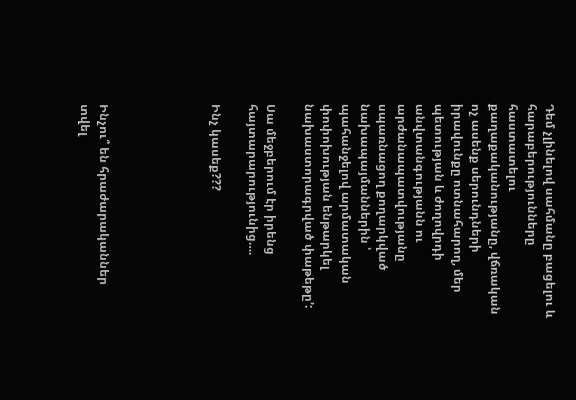Դեմ չլինելով սահմանը բացելու և հարաբերությունները հաստատելու քաղաքականությանը, վճռական ոչ ասենք սերունդների իրավունքը ոտնահարող, մեր պետության և ժողովրդի անվտանգությանն ու արժանապատվությանը սպառնացող քողարկված նախապայմաններին ՝ պահանջելով արմատական փոփոխության ենթարկել նախաստորագրված փաթեթը՚:

Սա մեջբերում էր իրենց հայտարարությունից….

Ինչ կասեք???





Ինչու՞ են հրաժարականներ տվել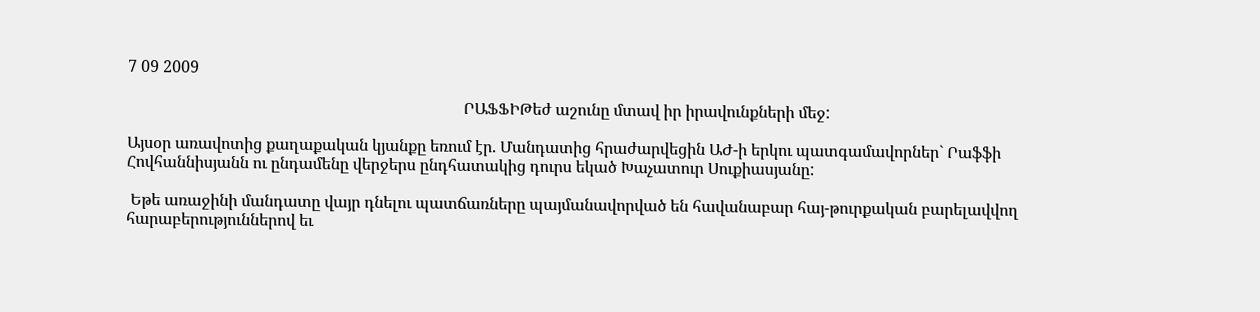7 09 2009

                                                                                    ՐԱՖՖԻԹեժ աշունը մտավ իր իրավունքների մեջ:

Այսօր առավոտից քաղաքական կյանքը եռում էր. Մանդատից հրաժարվեցին ԱԺ-ի երկու պատգամավորներ` Րաֆֆի Հովհաննիսյանն ու ընդամենը վերջերս ընդհատակից դուրս եկած Խաչատուր Սուքիասյանը:

 Եթե առաջինի մանդատը վայր դնելու պատճառները պայմանավորված են հավանաբար հայ-թուրքական բարելավվող  հարաբերություններով եւ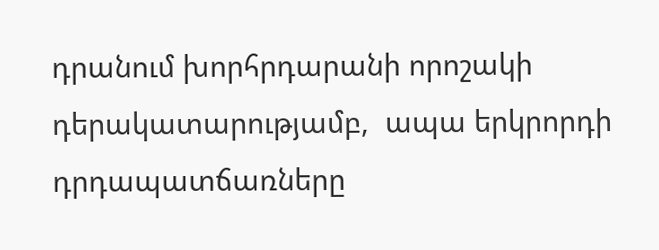դրանում խորհրդարանի որոշակի դերակատարությամբ,  ապա երկրորդի դրդապատճառները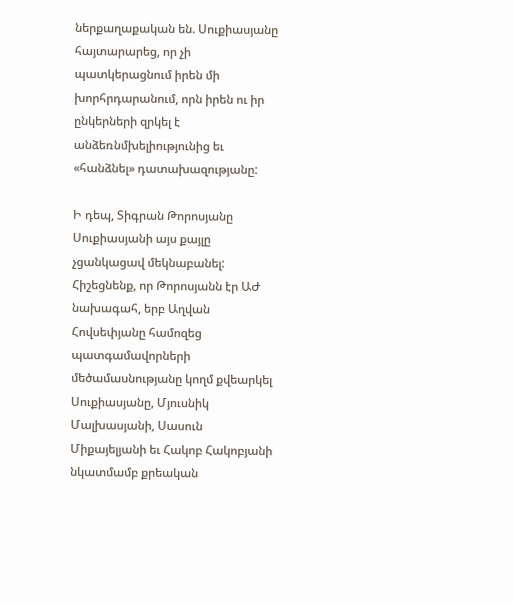ներքաղաքական են. Սուքիասյանը հայտարարեց, որ չի պատկերացնում իրեն մի խորհրդարանում, որն իրեն ու իր ընկերների զրկել է անձեռնմխելիությունից եւ «հանձնել» դատախազությանը:

Ի դեպ, Տիգրան Թորոսյանը Սուքիասյանի այս քայլը չցանկացավ մեկնաբանել: Հիշեցնենք, որ Թորոսյանն էր ԱԺ նախագահ, երբ Աղվան Հովսեփյանը համոզեց պատգամավորների մեծամասնությանը կողմ քվեարկել Սուքիասյանը, Մյուսնիկ Մալխասյանի, Սասուն Միքայելյանի եւ Հակոբ Հակոբյանի նկատմամբ քրեական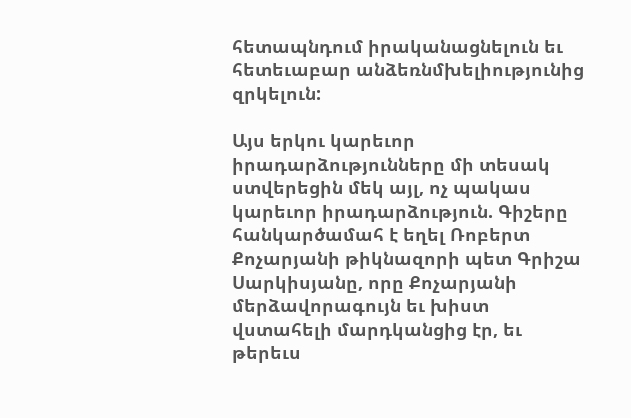հետապնդում իրականացնելուն եւ հետեւաբար անձեռնմխելիությունից զրկելուն:

Այս երկու կարեւոր իրադարձությունները մի տեսակ ստվերեցին մեկ այլ, ոչ պակաս կարեւոր իրադարձություն. Գիշերը հանկարծամահ է եղել Ռոբերտ Քոչարյանի թիկնազորի պետ Գրիշա Սարկիսյանը, որը Քոչարյանի մերձավորագույն եւ խիստ վստահելի մարդկանցից էր, եւ թերեւս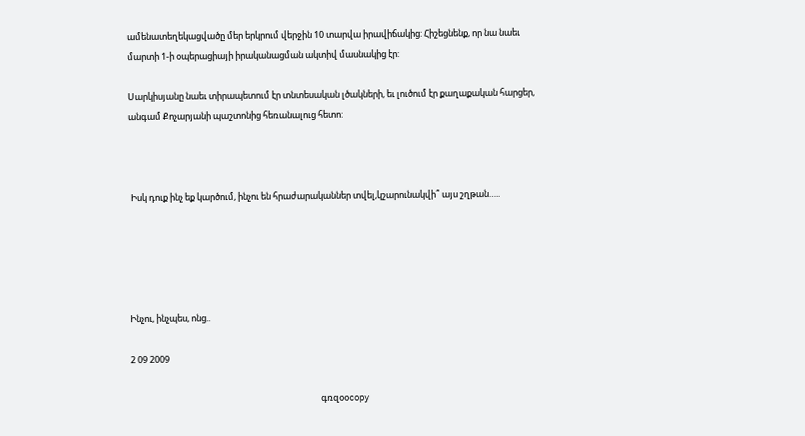ամենատեղեկացվածը մեր երկրում վերջին 10 տարվա իրավիճակից: Հիշեցնենք, որ նա նաեւ մարտի 1-ի օպերացիայի իրականացման ակտիվ մասնակից էր:

Սարկիսյանը նաեւ տիրապետում էր տնտեսական լծակների, եւ լուծում էր քաղաքական հարցեր, անգամ Քոչարյանի պաշտոնից հեռանալուց հետո:



 Իսկ դուք ինչ եք կարծում, ինչու են հրաժարականներ տվել,կշարունակվի՞ այս շղթան…..





Ինչու, ինչպես, ոնց..

2 09 2009

                                                                                               գռզօօcopy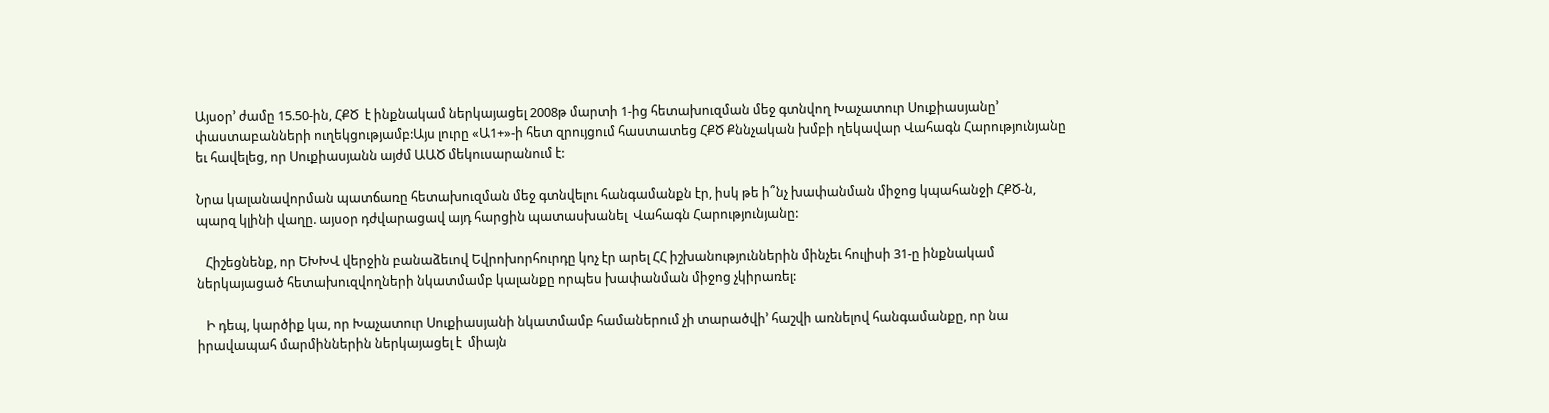Այսօր’ ժամը 15.50-ին, ՀՔԾ  է ինքնակամ ներկայացել 2008թ մարտի 1-ից հետախուզման մեջ գտնվող Խաչատուր Սուքիասյանը’ փաստաբանների ուղեկցությամբ:Այս լուրը «Ա1+»-ի հետ զրույցում հաստատեց ՀՔԾ Քննչական խմբի ղեկավար Վահագն Հարությունյանը եւ հավելեց, որ Սուքիասյանն այժմ ԱԱԾ մեկուսարանում է:

Նրա կալանավորման պատճառը հետախուզման մեջ գտնվելու հանգամանքն էր, իսկ թե ի՞նչ խափանման միջոց կպահանջի ՀՔԾ-ն, պարզ կլինի վաղը. այսօր դժվարացավ այդ հարցին պատասխանել  Վահագն Հարությունյանը:

   Հիշեցնենք, որ ԵԽԽՎ վերջին բանաձեւով Եվրոխորհուրդը կոչ էր արել ՀՀ իշխանություններին մինչեւ հուլիսի 31-ը ինքնակամ ներկայացած հետախուզվողների նկատմամբ կալանքը որպես խափանման միջոց չկիրառել:

   Ի դեպ, կարծիք կա, որ Խաչատուր Սուքիասյանի նկատմամբ համաներում չի տարածվի’ հաշվի առնելով հանգամանքը, որ նա իրավապահ մարմիններին ներկայացել է  միայն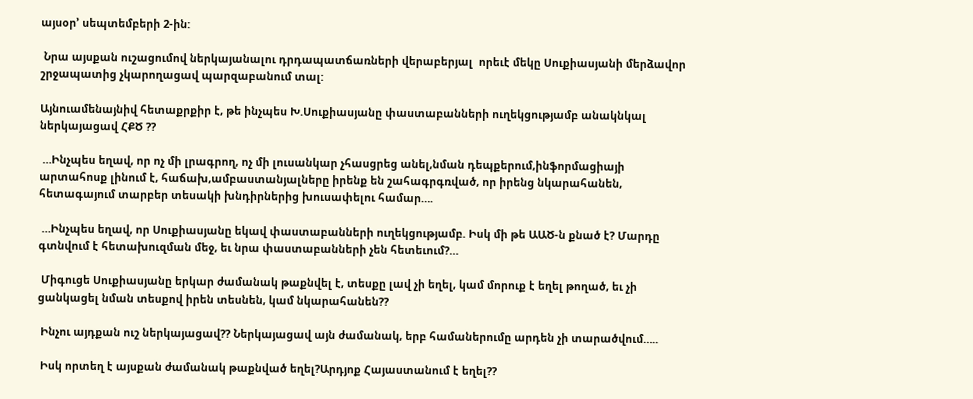այսօր’ սեպտեմբերի 2-ին:

 Նրա այսքան ուշացումով ներկայանալու դրդապատճառների վերաբերյալ  որեւէ մեկը Սուքիասյանի մերձավոր շրջապատից չկարողացավ պարզաբանում տալ:

Այնուամենայնիվ հետաքրքիր է, թե ինչպես Խ.Սուքիասյանը փաստաբանների ուղեկցությամբ անակնկալ ներկայացավ ՀՔԾ ??

 …Ինչպես եղավ, որ ոչ մի լրագրող, ոչ մի լուսանկար չհասցրեց անել,նման դեպքերում,ինֆորմացիայի արտահոսք լինում է, հաճախ,ամբաստանյալները իրենք են շահագրգռված, որ իրենց նկարահանեն, հետագայում տարբեր տեսակի խնդիրներից խուսափելու համար….

 …Ինչպես եղավ, որ Սուքիասյանը եկավ փաստաբանների ուղեկցությամբ. Իսկ մի թե ԱԱԾ-ն քնած է? Մարդը գտնվում է հետախուզման մեջ, եւ նրա փաստաբանների չեն հետեւում?…

 Միգուցե Սուքիասյանը երկար ժամանակ թաքնվել է, տեսքը լավ չի եղել, կամ մորուք է եղել թողած, եւ չի ցանկացել նման տեսքով իրեն տեսնեն, կամ նկարահանեն??

 Ինչու այդքան ուշ ներկայացավ?? Ներկայացավ այն ժամանակ, երբ համաներումը արդեն չի տարածվում…..

 Իսկ որտեղ է այսքան ժամանակ թաքնված եղել?Արդյոք Հայաստանում է եղել??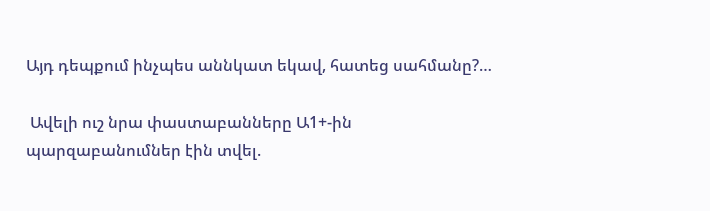Այդ դեպքում ինչպես աննկատ եկավ, հատեց սահմանը?…

 Ավելի ուշ նրա փաստաբանները Ա1+-ին պարզաբանումներ էին տվել.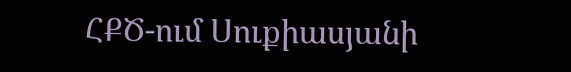ՀՔԾ-ում Սուքիասյանի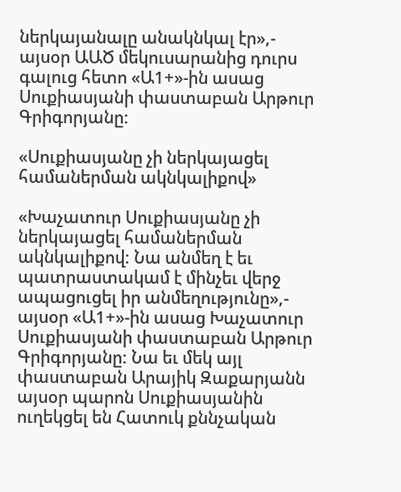ներկայանալը անակնկալ էր»,- այսօր ԱԱԾ մեկուսարանից դուրս գալուց հետո «Ա1+»-ին ասաց Սուքիասյանի փաստաբան Արթուր Գրիգորյանը:

«Սուքիասյանը չի ներկայացել համաներման ակնկալիքով»

«Խաչատուր Սուքիասյանը չի ներկայացել համաներման ակնկալիքով: Նա անմեղ է եւ պատրաստակամ է մինչեւ վերջ ապացուցել իր անմեղությունը»,- այսօր «Ա1+»-ին ասաց Խաչատուր Սուքիասյանի փաստաբան Արթուր Գրիգորյանը: Նա եւ մեկ այլ փաստաբան Արայիկ Զաքարյանն այսօր պարոն Սուքիասյանին ուղեկցել են Հատուկ քննչական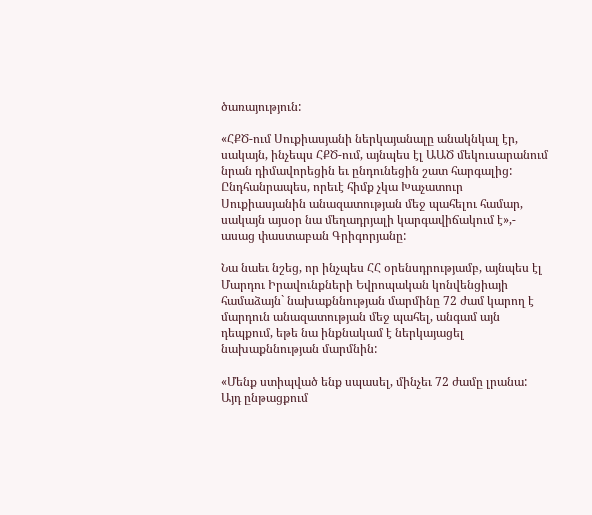ծառայություն:

«ՀՔԾ-ում Սուքիասյանի ներկայանալը անակնկալ էր, սակայն, ինչեպս ՀՔԾ-ում, այնպես էլ ԱԱԾ մեկուսարանում նրան դիմավորեցին եւ ընդունեցին շատ հարգալից: Ընդհանրապես, որեւէ հիմք չկա Խաչատուր Սուքիասյանին անազատության մեջ պահելու համար, սակայն այսօր նա մեղադրյալի կարգավիճակում է»,- ասաց փաստաբան Գրիգորյանը:

Նա նաեւ նշեց, որ ինչպես ՀՀ օրենսդրությամբ, այնպես էլ Մարդու Իրավունքների Եվրոպական կոնվենցիայի համաձայն` նախաքննության մարմինը 72 ժամ կարող է մարդուն անազատության մեջ պահել, անգամ այն դեպքում, եթե նա ինքնակամ է ներկայացել նախաքննության մարմնին:

«Մենք ստիպված ենք սպասել, մինչեւ 72 ժամը լրանա: Այդ ընթացքում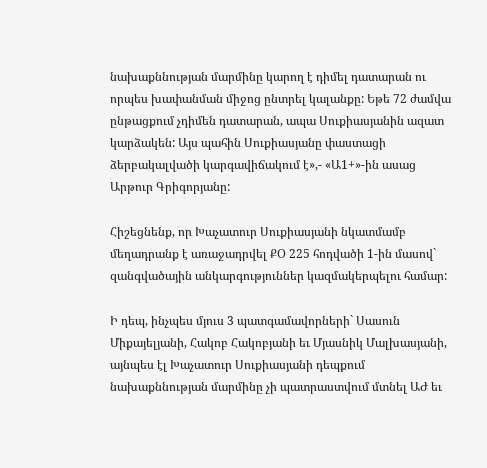նախաքննության մարմինը կարող է դիմել դատարան ու որպես խափանման միջոց ընտրել կալանքը: Եթե 72 ժամվա ընթացքում չդիմեն դատարան, ապա Սուքիասյանին ազատ կարձակեն: Այս պահին Սուքիասյանը փաստացի ձերբակալվածի կարգավիճակում է»,- «Ա1+»-ին ասաց Արթուր Գրիգորյանը:

Հիշեցնենք, որ Խաչատուր Սուքիասյանի նկատմամբ մեղադրանք է առաջադրվել ՔՕ 225 հոդվածի 1-ին մասով` զանգվածային անկարգություններ կազմակերպելու համար:

Ի դեպ, ինչպես մյուս 3 պատգամավորների` Սասուն Միքայելյանի, Հակոբ Հակոբյանի եւ Մյասնիկ Մալխասյանի, այնպես էլ Խաչատուր Սուքիասյանի դեպքում նախաքննության մարմինը չի պատրաստվում մտնել ԱԺ եւ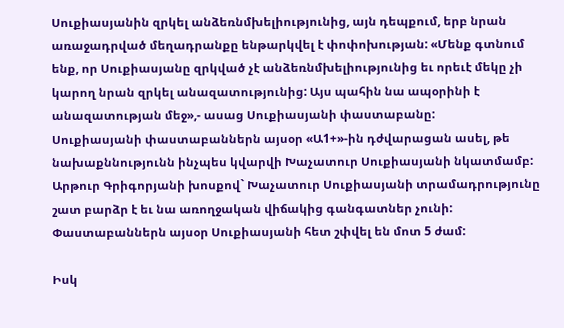Սուքիասյանին զրկել անձեռնմխելիությունից, այն դեպքում, երբ նրան առաջադրված մեղադրանքը ենթարկվել է փոփոխության: «Մենք գտնում ենք, որ Սուքիասյանը զրկված չէ անձեռնմխելիությունից եւ որեւէ մեկը չի կարող նրան զրկել անազատությունից: Այս պահին նա ապօրինի է անազատության մեջ»,- ասաց Սուքիասյանի փաստաբանը:
Սուքիասյանի փաստաբաններն այսօր «Ա1+»-ին դժվարացան ասել, թե նախաքննությունն ինչպես կվարվի Խաչատուր Սուքիասյանի նկատմամբ: Արթուր Գրիգորյանի խոսքով` Խաչատուր Սուքիասյանի տրամադրությունը շատ բարձր է եւ նա առողջական վիճակից գանգատներ չունի: Փաստաբաններն այսօր Սուքիասյանի հետ շփվել են մոտ 5 ժամ:

Իսկ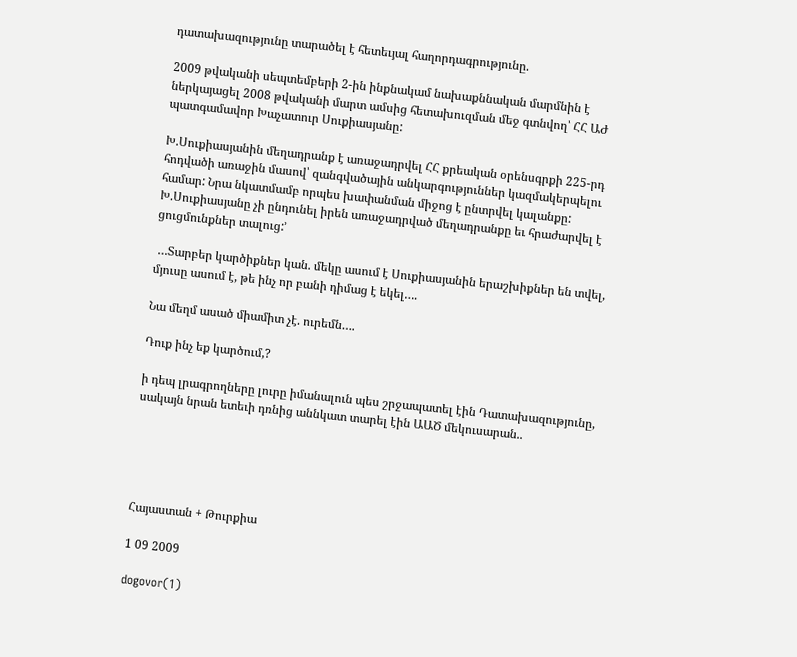դատախազությունը տարածել է հետեւյալ հաղորդագրությունը.

2009 թվականի սեպտեմբերի 2-ին ինքնակամ նախաքննական մարմնին է ներկայացել 2008 թվականի մարտ ամսից հետախուզման մեջ գտնվող՝ ՀՀ ԱԺ պատգամավոր Խաչատուր Սուքիասյանը:

Խ.Սուքիասյանին մեղադրանք է առաջադրվել ՀՀ քրեական օրենսգրքի 225-րդ հոդվածի առաջին մասով՝ զանգվածային անկարգություններ կազմակերպելու համար: Նրա նկատմամբ որպես խափանման միջոց է ընտրվել կալանքը:
Խ.Սուքիասյանը չի ընդունել իրեն առաջադրված մեղադրանքը եւ հրաժարվել է ցուցմունքներ տալուց:’

 …Տարբեր կարծիքներ կան. մեկը ասում է Սուքիասյանին երաշխիքներ են տվել, մյուսը ասում է, թե ինչ որ բանի դիմաց է եկել….

Նա մեղմ ասած միամիտ չէ. ուրեմն….

Դուք ինչ եք կարծում,?

ի դեպ լրագրողները լուրը իմանալուն պես շրջապատել էին Դատախազությունը, սակայն նրան ետեւի դռնից աննկատ տարել էին ԱԱԾ մեկուսարան..





Հայաստան + Թուրքիա

1 09 2009

dogovor(1)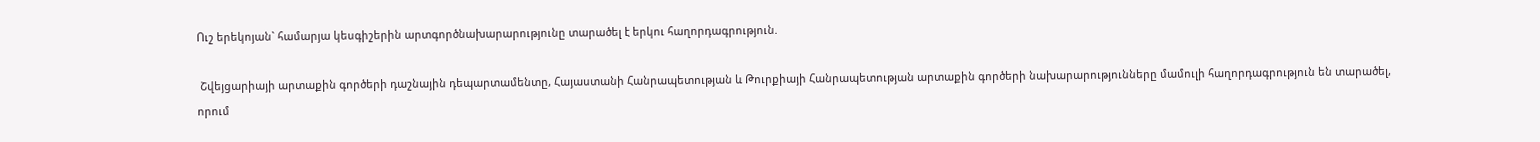Ուշ երեկոյան` համարյա կեսգիշերին արտգործնախարարությունը տարածել է երկու հաղորդագրություն.

 Շվեյցարիայի արտաքին գործերի դաշնային դեպարտամենտը, Հայաստանի Հանրապետության և Թուրքիայի Հանրապետության արտաքին գործերի նախարարությունները մամուլի հաղորդագրություն են տարածել, որում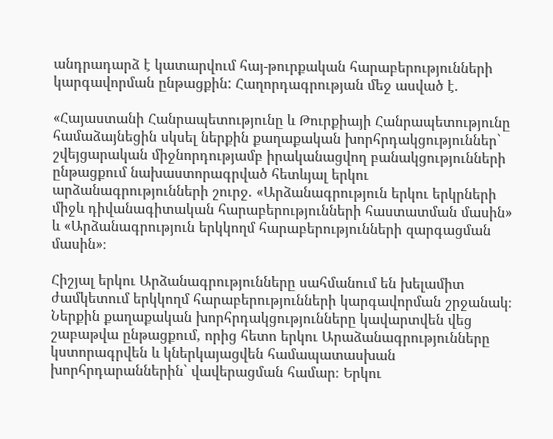անդրադարձ է կատարվում հայ-թուրքական հարաբերությունների կարգավորման ընթացքին: Հաղորդագրության մեջ ասված է.

«Հայաստանի Հանրապետությունը և Թուրքիայի Հանրապետությունը համաձայնեցին սկսել ներքին քաղաքական խորհրդակցություններ` շվեյցարական միջնորդությամբ իրականացվող բանակցությունների ընթացքում նախաստորագրված հետևյալ երկու արձանագրությունների շուրջ. «Արձանագրություն երկու երկրների միջև դիվանագիտական հարաբերությունների հաստատման մասին» և «Արձանագրություն երկկողմ հարաբերությունների զարգացման մասին»։

Հիշյալ երկու Արձանագրությունները սահմանում են խելամիտ ժամկետում երկկողմ հարաբերությունների կարգավորման շրջանակ։ Ներքին քաղաքական խորհրդակցությունները կավարտվեն վեց շաբաթվա ընթացքում, որից հետո երկու Արաձանագրությունները կստորագրվեն և կներկայացվեն համապատասխան խորհրդարաններին` վավերացման համար։ Երկու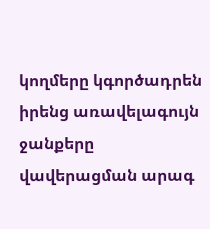կողմերը կգործադրեն իրենց առավելագույն ջանքերը վավերացման արագ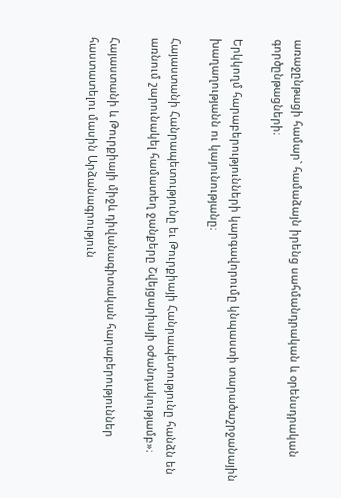առաջընթացի համար` համաձայն իրենց սահմանդրական և օրենսդրական գործընթացների։

Երկկողմ հարաբերությունների կարգավորումը կնպաստի տարածաշրջանային խաղաղությանն ու կայունությանը։

Հայաստանի Հանրապետությունը եւ Թուրքիայի Հանրապետությունը հանձն են առնում շարունակել համատեղ ջանքերը Շվեյցարիայի օժանդակությամբ»։

Հայաստանի և Թուրքիայի միջև դիվանագիտական հարաբերություններ հաստատելու մասին Արձանագրություն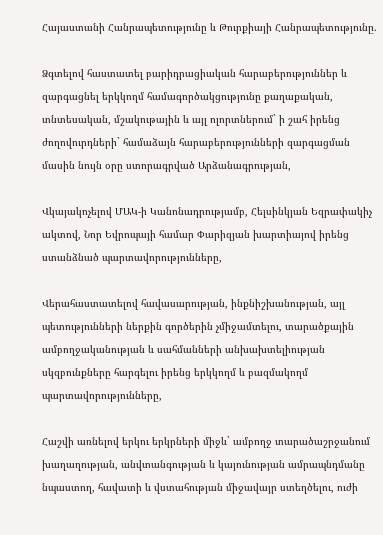Հայաստանի Հանրապետությունը և Թուրքիայի Հանրապետությունը.

Ձգտելով հաստատել բարիդրացիական հարաբերություններ և զարգացնել երկկողմ համագործակցությունը քաղաքական, տնտեսական, մշակութային և այլ ոլորտներում` ի շահ իրենց ժողովուրդների` համաձայն հարաբերությունների զարգացման մասին նույն օրը ստորագրված Արձանագրության,

Վկայակոչելով ՄԱԿ-ի Կանոնադրությամբ, Հելսինկյան Եզրափակիչ ակտով, Նոր Եվրոպայի համար Փարիզյան խարտիայով իրենց ստանձնած պարտավորությունները,

Վերահաստատելով հավասարության, ինքնիշխանության, այլ պետությունների ներքին գործերին չմիջամտելու, տարածքային ամբողջականության և սահմանների անխախտելիության սկզբունքները հարգելու իրենց երկկողմ և բազմակողմ պարտավորությունները,

Հաշվի առնելով երկու երկրների միջև` ամբողջ տարածաշրջանում խաղաղության, անվտանգության և կայունության ամրապնդմանը նպաստող, հավատի և վստահության միջավայր ստեղծելու, ուժի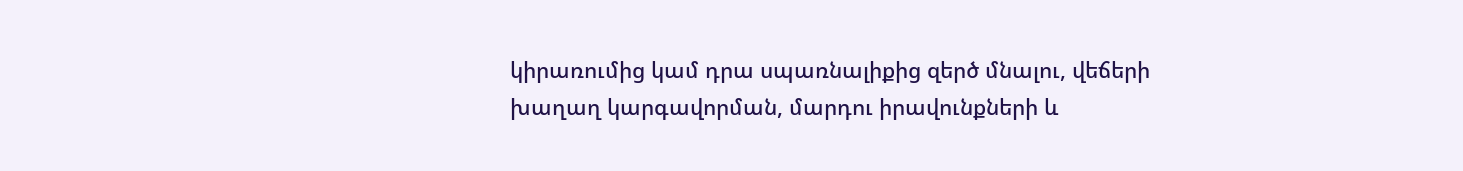կիրառումից կամ դրա սպառնալիքից զերծ մնալու, վեճերի խաղաղ կարգավորման, մարդու իրավունքների և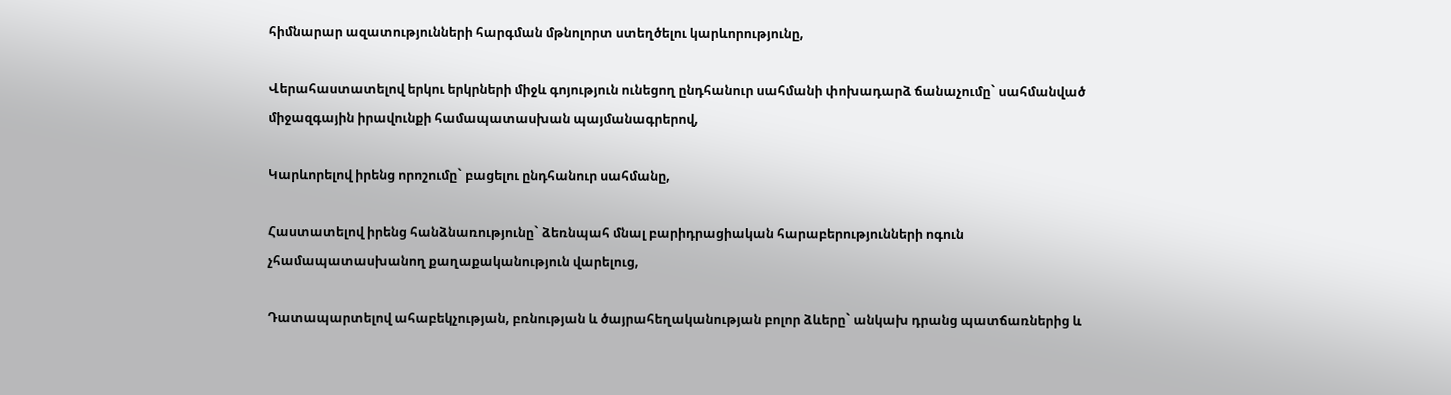հիմնարար ազատությունների հարգման մթնոլորտ ստեղծելու կարևորությունը,

Վերահաստատելով երկու երկրների միջև գոյություն ունեցող ընդհանուր սահմանի փոխադարձ ճանաչումը` սահմանված միջազգային իրավունքի համապատասխան պայմանագրերով,

Կարևորելով իրենց որոշումը` բացելու ընդհանուր սահմանը,

Հաստատելով իրենց հանձնառությունը` ձեռնպահ մնալ բարիդրացիական հարաբերությունների ոգուն չհամապատասխանող քաղաքականություն վարելուց,

Դատապարտելով ահաբեկչության, բռնության և ծայրահեղականության բոլոր ձևերը` անկախ դրանց պատճառներից և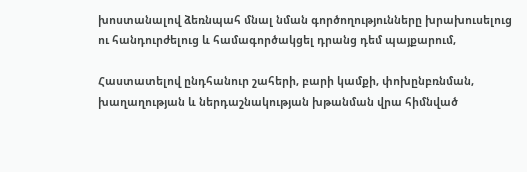խոստանալով ձեռնպահ մնալ նման գործողությունները խրախուսելուց ու հանդուրժելուց և համագործակցել դրանց դեմ պայքարում,

Հաստատելով ընդհանուր շահերի, բարի կամքի, փոխընբռնման, խաղաղության և ներդաշնակության խթանման վրա հիմնված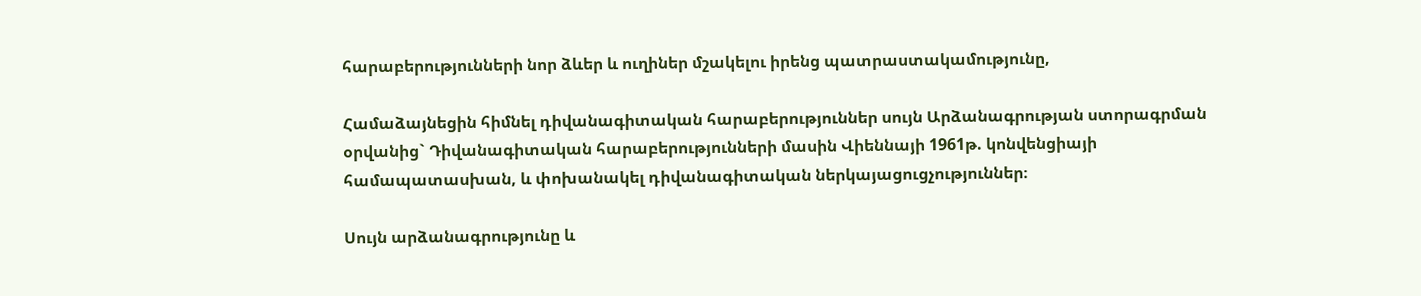հարաբերությունների նոր ձևեր և ուղիներ մշակելու իրենց պատրաստակամությունը,

Համաձայնեցին հիմնել դիվանագիտական հարաբերություններ սույն Արձանագրության ստորագրման օրվանից` Դիվանագիտական հարաբերությունների մասին Վիեննայի 1961թ. կոնվենցիայի համապատասխան, և փոխանակել դիվանագիտական ներկայացուցչություններ։

Սույն արձանագրությունը և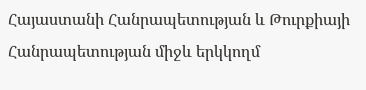Հայաստանի Հանրապետության և Թուրքիայի Հանրապետության միջև երկկողմ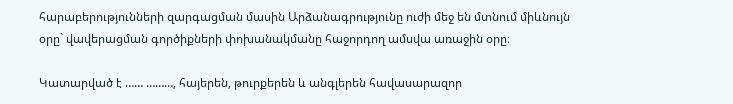հարաբերությունների զարգացման մասին Արձանագրությունը ուժի մեջ են մտնում միևնույն օրը` վավերացման գործիքների փոխանակմանը հաջորդող ամսվա առաջին օրը։

Կատարված է …… ………, հայերեն, թուրքերեն և անգլերեն հավասարազոր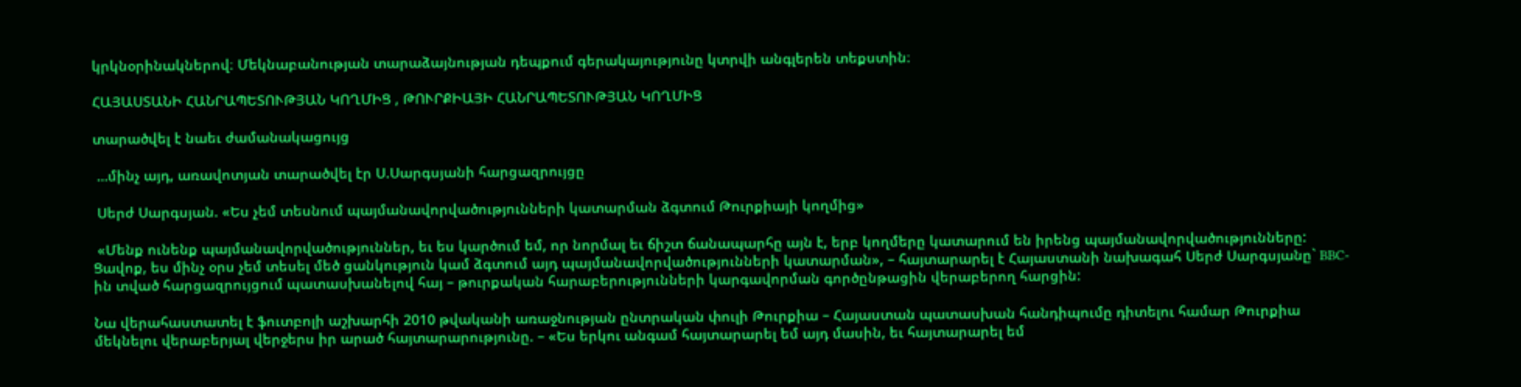կրկնօրինակներով։ Մեկնաբանության տարաձայնության դեպքում գերակայությունը կտրվի անգլերեն տեքստին։

ՀԱՅԱՍՏԱՆԻ ՀԱՆՐԱՊԵՏՈՒԹՅԱՆ ԿՈՂՄԻՑ , ԹՈՒՐՔԻԱՅԻ ՀԱՆՐԱՊԵՏՈՒԹՅԱՆ ԿՈՂՄԻՑ

տարածվել է նաեւ ժամանակացույց

 …մինչ այդ, առավոտյան տարածվել էր Ս.Սարգսյանի հարցազրույցը

 Սերժ Սարգսյան. «Ես չեմ տեսնում պայմանավորվածությունների կատարման ձգտում Թուրքիայի կողմից»

 «Մենք ունենք պայմանավորվածություններ, եւ ես կարծում եմ, որ նորմալ եւ ճիշտ ճանապարհը այն է, երբ կողմերը կատարում են իրենց պայմանավորվածությունները: Ցավոք, ես մինչ օրս չեմ տեսել մեծ ցանկություն կամ ձգտում այդ պայմանավորվածությունների կատարման», – հայտարարել է Հայաստանի նախագահ Սերժ Սարգսյանը` BBC-ին տված հարցազրույցում պատասխանելով հայ – թուրքական հարաբերությունների կարգավորման գործընթացին վերաբերող հարցին:

Նա վերահաստատել է ֆուտբոլի աշխարհի 2010 թվականի առաջնության ընտրական փուլի Թուրքիա – Հայաստան պատասխան հանդիպումը դիտելու համար Թուրքիա մեկնելու վերաբերյալ վերջերս իր արած հայտարարությունը. – «Ես երկու անգամ հայտարարել եմ այդ մասին, եւ հայտարարել եմ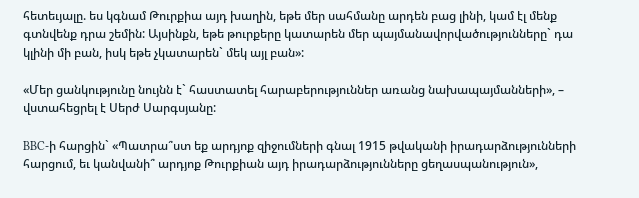հետեւյալը. ես կգնամ Թուրքիա այդ խաղին, եթե մեր սահմանը արդեն բաց լինի, կամ էլ մենք գտնվենք դրա շեմին: Այսինքն, եթե թուրքերը կատարեն մեր պայմանավորվածությունները` դա կլինի մի բան, իսկ եթե չկատարեն` մեկ այլ բան»:

«Մեր ցանկությունը նույնն է` հաստատել հարաբերություններ առանց նախապայմանների», – վստահեցրել է Սերժ Սարգսյանը:

BBC-ի հարցին` «Պատրա՞ստ եք արդյոք զիջումների գնալ 1915 թվականի իրադարձությունների հարցում, եւ կանվանի՞ արդյոք Թուրքիան այդ իրադարձությունները ցեղասպանություն»,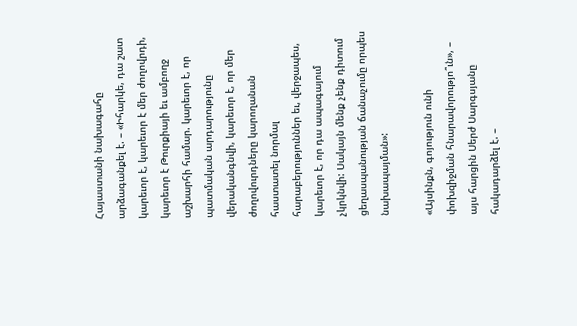Հայաստանի նախագահը արձագանքել է. – «Իհարկե, դա շատ կարեւոր է, կարեւոր է մեր ժողովրդի, կարեւոր է Թուրքիայի եւ ամբողջ աշխարհի համար. կարեւոր է, որ պատմական արդարությունը վերականգնվի, կարեւոր է, որ մեր ժողովուրդները կարողանան հաստատել նորմալ հարաբերություններ եւ, վերջապես, կարեւոր է, որ դա ապագայում չկրկնվի: Սակայն մենք չենք դիտում ցեղասպանության ճանաչումը որպես նախապայման»:

«Այսինքն, գոյություն ունի փոխզիջման հնարավորությո՞ւն», – այս հարցին Սերժ Սարգսյանը հակադարձել է. –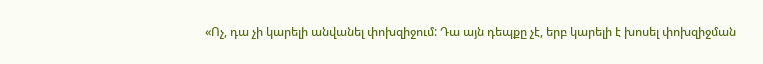«Ոչ, դա չի կարելի անվանել փոխզիջում: Դա այն դեպքը չէ, երբ կարելի է խոսել փոխզիջման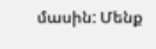մասին: Մենք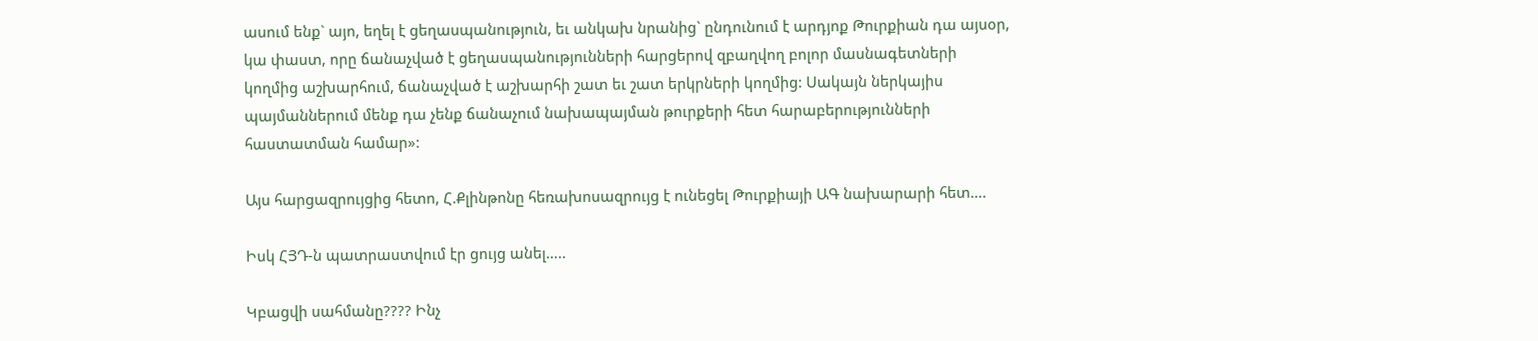ասում ենք` այո, եղել է ցեղասպանություն, եւ անկախ նրանից` ընդունում է արդյոք Թուրքիան դա այսօր, կա փաստ, որը ճանաչված է ցեղասպանությունների հարցերով զբաղվող բոլոր մասնագետների կողմից աշխարհում, ճանաչված է աշխարհի շատ եւ շատ երկրների կողմից: Սակայն ներկայիս պայմաններում մենք դա չենք ճանաչում նախապայման թուրքերի հետ հարաբերությունների հաստատման համար»:

Այս հարցազրույցից հետո, Հ.Քլինթոնը հեռախոսազրույց է ունեցել Թուրքիայի ԱԳ նախարարի հետ….

Իսկ ՀՅԴ-ն պատրաստվում էր ցույց անել…..

Կբացվի սահմանը???? Ինչ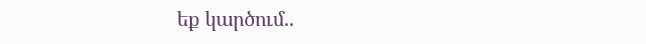եք կարծում..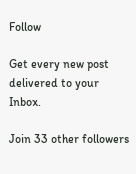Follow

Get every new post delivered to your Inbox.

Join 33 other followers